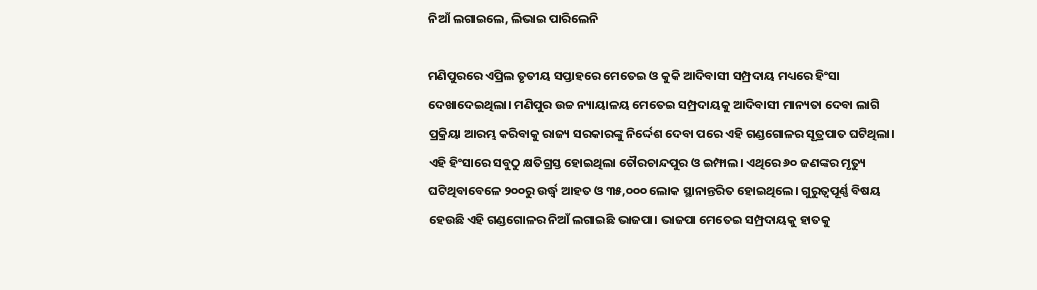ନିଆଁ ଲଗାଇଲେ, ଲିଭାଇ ପାରିଲେନି

ମଣିପୁରରେ ଏପ୍ରିଲ ତୃତୀୟ ସପ୍ତାହରେ ମେତେଇ ଓ କୁକି ଆଦିବାସୀ ସମ୍ପ୍ରଦାୟ ମଧ୍ୟରେ ହିଂସା ଦେଖାଦେଇଥିଲା। ମଣିପୁର ଉଚ୍ଚ ନ୍ୟାୟାଳୟ ମେତେଇ ସମ୍ପ୍ରଦାୟକୁ ଆଦିବାସୀ ମାନ୍ୟତା ଦେବା ଲାଗି ପ୍ରକ୍ରିୟା ଆରମ୍ଭ କରିବାକୁ ରାଜ୍ୟ ସରକାରଙ୍କୁ ନିର୍ଦ୍ଦେଶ ଦେବା ପରେ ଏହି ଗଣ୍ଡଗୋଳର ସୂତ୍ରପାତ ଘଟିଥିଲା। ଏହି ହିଂସାରେ ସବୁଠୁ କ୍ଷତିଗ୍ରସ୍ତ ହୋଇଥିଲା ଚୌରଚାନ୍ଦପୁର ଓ ଇମ୍ଫାଲ। ଏଥିରେ ୬୦ ଜଣଙ୍କର ମୃତ୍ୟୁ ଘଟିଥିବାବେଳେ ୨୦୦ରୁ ଉର୍ଦ୍ଧ୍ୱ ଆହତ ଓ ୩୫,୦୦୦ ଲୋକ ସ୍ଥାନାନ୍ତରିତ ହୋଇଥିଲେ। ଗୁରୁତ୍ୱପୂର୍ଣ୍ଣ ବିଷୟ ହେଉଛି ଏହି ଗଣ୍ଡଗୋଳର ନିଆଁ ଲଗାଇଛି ଭାଜପା। ଭାଜପା ମେତେଇ ସମ୍ପ୍ରଦାୟକୁ ହାତକୁ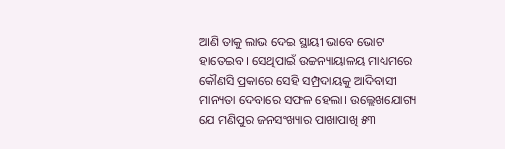ଆଣି ତାକୁ ଲାଭ ଦେଇ ସ୍ଥାୟୀ ଭାବେ ଭୋଟ ହାତେଇବ। ସେଥିପାଇଁ ଉଚ୍ଚନ୍ୟାୟାଳୟ ମାଧ୍ୟମରେ କୌଣସି ପ୍ରକାରେ ସେହି ସମ୍ପ୍ରଦାୟକୁ ଆଦିବାସୀ ମାନ୍ୟତା ଦେବାରେ ସଫଳ ହେଲା। ଉଲ୍ଲେଖଯୋଗ୍ୟ ଯେ ମଣିପୁର ଜନସଂଖ୍ୟାର ପାଖାପାଖି ୫୩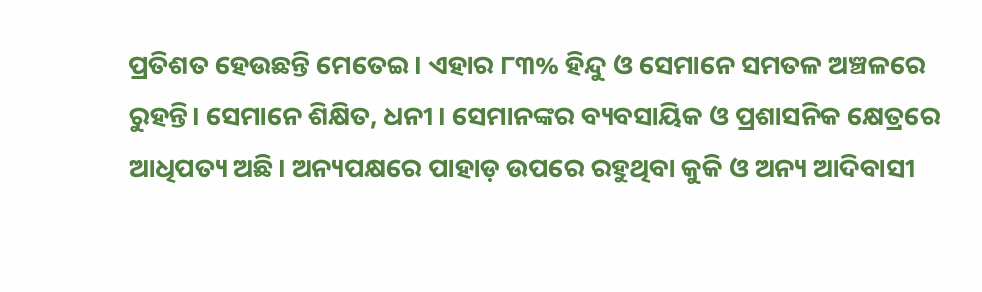ପ୍ରତିଶତ ହେଉଛନ୍ତି ମେତେଇ। ଏହାର ୮୩% ହିନ୍ଦୁ ଓ ସେମାନେ ସମତଳ ଅଞ୍ଚଳରେ ରୁହନ୍ତି। ସେମାନେ ଶିକ୍ଷିତ, ଧନୀ । ସେମାନଙ୍କର ବ୍ୟବସାୟିକ ଓ ପ୍ରଶାସନିକ କ୍ଷେତ୍ରରେ ଆଧିପତ୍ୟ ଅଛି। ଅନ୍ୟପକ୍ଷରେ ପାହାଡ଼ ଉପରେ ରହୁଥିବା କୁକି ଓ ଅନ୍ୟ ଆଦିବାସୀ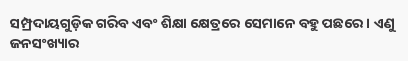ସମ୍ପ୍ରଦାୟଗୁଡ଼ିକ ଗରିବ ଏବଂ ଶିକ୍ଷା କ୍ଷେତ୍ରରେ ସେମାନେ ବହୁ ପଛରେ। ଏଣୁ ଜନସଂଖ୍ୟାର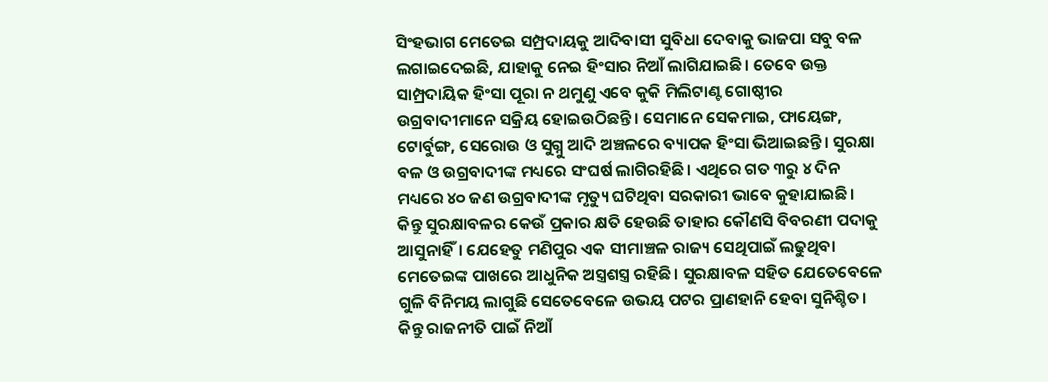ସିଂହଭାଗ ମେତେଇ ସମ୍ପ୍ରଦାୟକୁ ଆଦିବାସୀ ସୁବିଧା ଦେବାକୁ ଭାଜପା ସବୁ ବଳ ଲଗାଇଦେଇଛି, ଯାହାକୁ ନେଇ ହିଂସାର ନିଆଁ ଲାଗିଯାଇଛି। ତେବେ ଉକ୍ତ ସାମ୍ପ୍ରଦାୟିକ ହିଂସା ପୂରା ନ ଥମୁଣୁ ଏବେ କୁକି ମିଲିଟାଣ୍ଟ ଗୋଷ୍ଠୀର ଉଗ୍ରବାଦୀମାନେ ସକ୍ରିୟ ହୋଇଉଠିଛନ୍ତି। ସେମାନେ ସେକମାଇ, ଫାୟେଙ୍ଗ, ଟୋର୍ବୁଙ୍ଗ, ସେରୋଉ ଓ ସୁଗ୍ନୁ ଆଦି ଅଞ୍ଚଳରେ ବ୍ୟାପକ ହିଂସା ଭିଆଇଛନ୍ତି। ସୁରକ୍ଷା ବଳ ଓ ଉଗ୍ରବାଦୀଙ୍କ ମଧ୍ୟରେ ସଂଘର୍ଷ ଲାଗିରହିଛି। ଏଥିରେ ଗତ ୩ରୁ ୪ ଦିନ ମଧ୍ୟରେ ୪୦ ଜଣ ଉଗ୍ରବାଦୀଙ୍କ ମୃତ୍ୟୁ ଘଟିଥିବା ସରକାରୀ ଭାବେ କୁହାଯାଇଛି। କିନ୍ତୁ ସୁରକ୍ଷାବଳର କେଉଁ ପ୍ରକାର କ୍ଷତି ହେଉଛି ତାହାର କୌଣସି ବିବରଣୀ ପଦାକୁ ଆସୁନାହିଁ। ଯେହେତୁ ମଣିପୁର ଏକ ସୀମାଞ୍ଚଳ ରାଜ୍ୟ ସେଥିପାଇଁ ଲଢୁଥିବା ମେତେଇଙ୍କ ପାଖରେ ଆଧୁନିକ ଅସ୍ତ୍ରଶସ୍ତ୍ର ରହିଛି। ସୁରକ୍ଷାବଳ ସହିତ ଯେତେବେଳେ ଗୁଳି ବିନିମୟ ଲାଗୁଛି ସେତେବେଳେ ଉଭୟ ପଟର ପ୍ରାଣହାନି ହେବା ସୁନିଶ୍ଚିତ। କିନ୍ତୁ ରାଜନୀତି ପାଇଁ ନିଆଁ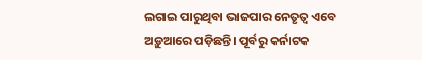ଲଗାଇ ପାରୁଥିବା ଭାଜପାର ନେତୃତ୍ୱ ଏବେ ଅଡ଼ୁଆରେ ପଡ଼ିଛନ୍ତି। ପୂର୍ବରୁ କର୍ନାଟକ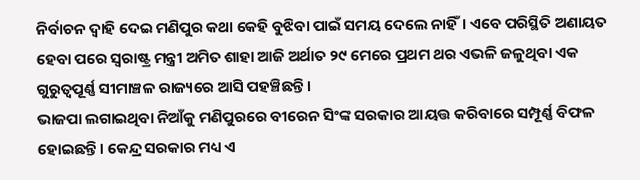ନିର୍ବାଚନ ଦ୍ୱାହି ଦେଇ ମଣିପୁର କଥା କେହି ବୁଝିବା ପାଇଁ ସମୟ ଦେଲେ ନାହିଁ। ଏବେ ପରିସ୍ଥିତି ଅଣାୟତ ହେବା ପରେ ସ୍ବରାଷ୍ଟ୍ର ମନ୍ତ୍ରୀ ଅମିତ ଶାହା ଆଜି ଅର୍ଥାତ ୨୯ ମେରେ ପ୍ରଥମ ଥର ଏଭଳି ଜଳୁଥିବା ଏକ ଗୁରୁତ୍ୱପୂର୍ଣ୍ଣ ସୀମାଞ୍ଚଳ ରାଜ୍ୟରେ ଆସି ପହଞ୍ଚିଛନ୍ତି।
ଭାଜପା ଲଗାଇଥିବା ନିଆଁକୁ ମଣିପୁରରେ ବୀରେନ ସିଂଙ୍କ ସରକାର ଆୟତ୍ତ କରିବାରେ ସମ୍ପୂର୍ଣ୍ଣ ବିଫଳ ହୋଇଛନ୍ତି। କେନ୍ଦ୍ର ସରକାର ମଧ୍ୟ ଏ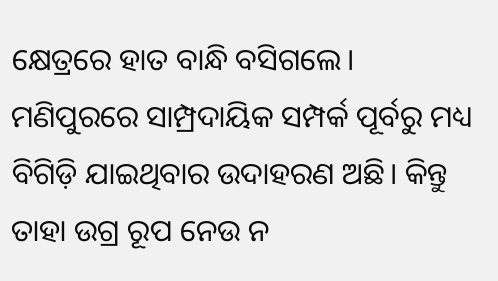କ୍ଷେତ୍ରରେ ହାତ ବାନ୍ଧି ବସିଗଲେ। ମଣିପୁରରେ ସାମ୍ପ୍ରଦାୟିକ ସମ୍ପର୍କ ପୂର୍ବରୁ ମଧ୍ୟ ବିଗିଡ଼ି ଯାଇଥିବାର ଉଦାହରଣ ଅଛି। କିନ୍ତୁ ତାହା ଉଗ୍ର ରୂପ ନେଉ ନ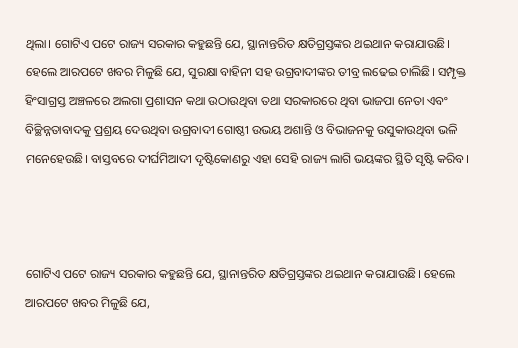ଥିଲା। ଗୋଟିଏ ପଟେ ରାଜ୍ୟ ସରକାର କହୁଛନ୍ତି ଯେ, ସ୍ଥାନାନ୍ତରିତ କ୍ଷତିଗ୍ରସ୍ତଙ୍କର ଥଇଥାନ କରାଯାଉଛି। ହେଲେ ଆରପଟେ ଖବର ମିଳୁଛି ଯେ, ସୁରକ୍ଷା ବାହିନୀ ସହ ଉଗ୍ରବାଦୀଙ୍କର ତୀବ୍ର ଲଢେଇ ଚାଲିଛି। ସମ୍ପୃକ୍ତ ହିଂସାଗ୍ରସ୍ତ ଅଞ୍ଚଳରେ ଅଲଗା ପ୍ରଶାସନ କଥା ଉଠାଉଥିବା ତଥା ସରକାରରେ ଥିବା ଭାଜପା ନେତା ଏବଂ ବିଚ୍ଛିନ୍ନତାବାଦକୁ ପ୍ରଶ୍ରୟ ଦେଉଥିବା ଉଗ୍ରବାଦୀ ଗୋଷ୍ଠୀ ଉଭୟ ଅଶାନ୍ତି ଓ ବିଭାଜନକୁ ଉସୁକାଉଥିବା ଭଳି ମନେହେଉଛି। ବାସ୍ତବରେ ଦୀର୍ଘମିଆଦୀ ଦୃଷ୍ଟିକୋଣରୁ ଏହା ସେହି ରାଜ୍ୟ ଲାଗି ଭୟଙ୍କର ସ୍ଥିତି ସୃଷ୍ଟି କରିବ।



ଗୋଟିଏ ପଟେ ରାଜ୍ୟ ସରକାର କହୁଛନ୍ତି ଯେ, ସ୍ଥାନାନ୍ତରିତ କ୍ଷତିଗ୍ରସ୍ତଙ୍କର ଥଇଥାନ କରାଯାଉଛି। ହେଲେ ଆରପଟେ ଖବର ମିଳୁଛି ଯେ,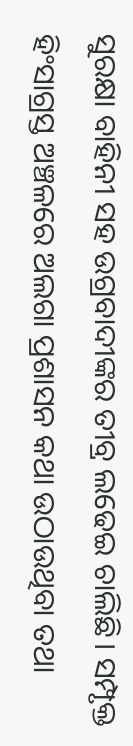ସୁରକ୍ଷା ବାହିନୀ ସହ ଉଗ୍ରବାଦୀଙ୍କର ତୀବ୍ର ଲଢେଇ ଚାଲିଛି। ସମ୍ପୃକ୍ତ ହିଂସାଗ୍ରସ୍ତ ଅଞ୍ଚଳରେ ଅଲଗା ପ୍ରଶାସନ କଥା ଉଠାଉଥିବା ତଥା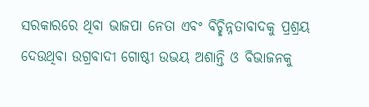ସରକାରରେ ଥିବା ଭାଜପା ନେତା ଏବଂ ବିଚ୍ଛିନ୍ନତାବାଦକୁ ପ୍ରଶ୍ରୟ ଦେଉଥିବା ଉଗ୍ରବାଦୀ ଗୋଷ୍ଠୀ ଉଭୟ ଅଶାନ୍ତି ଓ ବିଭାଜନକୁ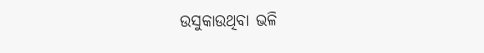ଉସୁକାଉଥିବା ଭଳି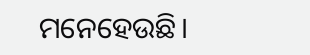ମନେହେଉଛି।